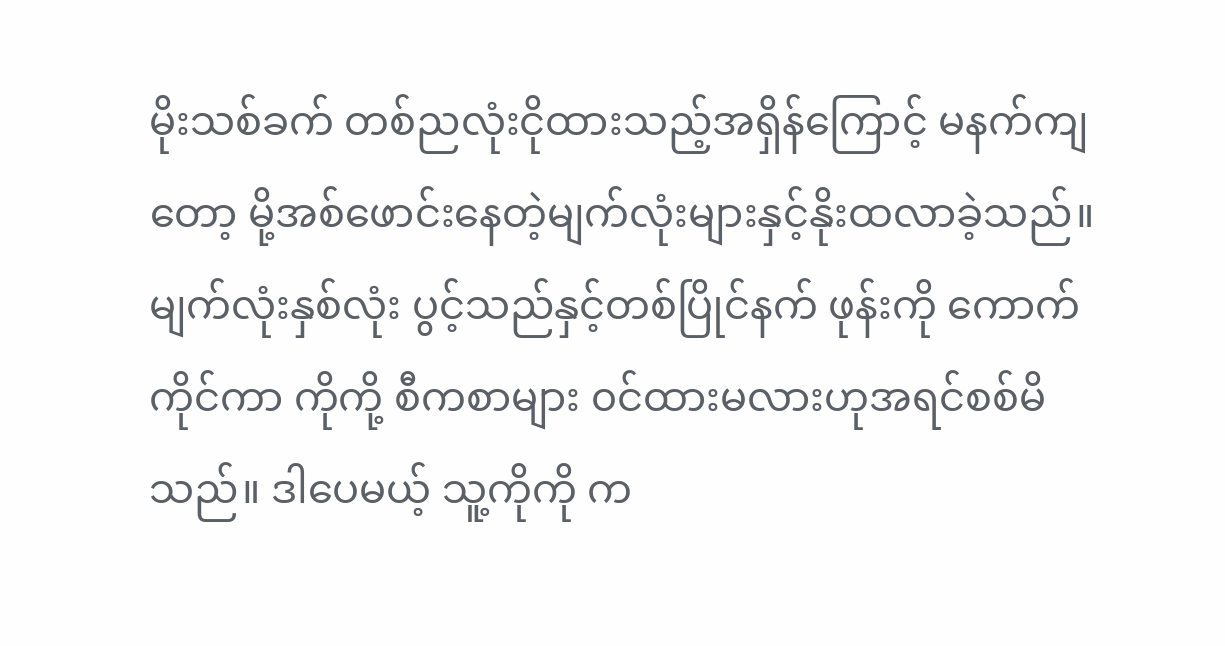မိုးသစ်ခက် တစ်ညလုံးငိုထားသည့်အရှိန်ကြောင့် မနက်ကျတော့ မို့အစ်ဖောင်းနေတဲ့မျက်လုံးများနှင့်နိုးထလာခဲ့သည်။ မျက်လုံးနှစ်လုံး ပွင့်သည်နှင့်တစ်ပြိုင်နက် ဖုန်းကို ကောက်ကိုင်ကာ ကိုကို့ စီကစာများ ၀င်ထားမလားဟုအရင်စစ်မိသည်။ ဒါပေမယ့် သူ့ကိုကို က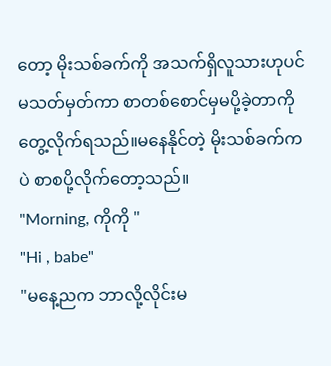တော့ မိုးသစ်ခက်ကို အသက်ရှိလူသားဟုပင် မသတ်မှတ်ကာ စာတစ်စောင်မှမပို့ခဲ့တာကို တွေ့လိုက်ရသည်။မနေနိုင်တဲ့ မိုးသစ်ခက်ကပဲ စာစပို့လိုက်တော့သည်။
"Morning, ကိုကို "
"Hi , babe"
"မနေ့ညက ဘာလို့လိုင်းမ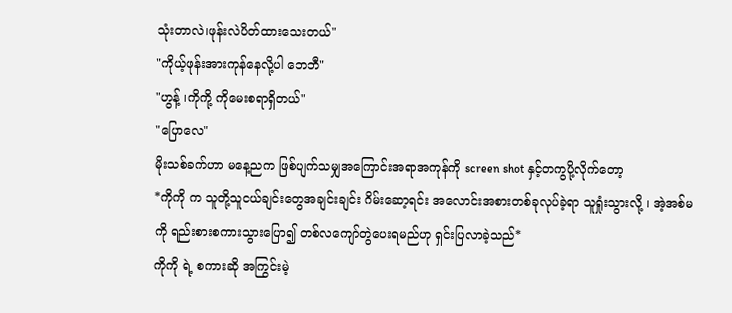သုံးတာလဲ၊ဖုန်းလဲပိတ်ထားသေးတယ်"
"ကိုယ့်ဖုန်းအားကုန်နေလို့ပါ ဘေဘီ"
"ဟွန့် ၊ကိုကို့ ကိုမေးစရာရှိတယ်"
"ပြောလေ"
မိုးသစ်ခက်ဟာ မနေ့ညက ဖြစ်ပျက်သမျှအကြောင်းအရာအကုန်ကို screen shot နှင့်တကွပို့လိုက်တော့
*ကိုကို က သူတို့သူငယ်ချင်းတွေအချင်းချင်း ဂိမ်းဆော့ရင်း အလောင်းအစားတစ်ခုလုပ်ခဲ့ရာ သူရှုံးသွားလို့ ၊ အဲ့အစ်မကို ရည်းစားစကားသွားပြော၍ တစ်လကျော်တွဲပေးရမည်ဟု ရှင်းပြလာခဲ့သည်*
ကိုကို ရဲ့ စကားဆို အကြွင်းမဲ့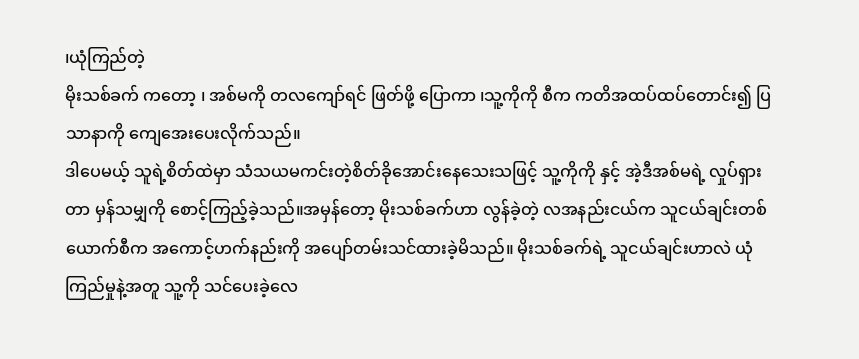၊ယုံကြည်တဲ့
မိုးသစ်ခက် ကတော့ ၊ အစ်မကို တလကျော်ရင် ဖြတ်ဖို့ ပြောကာ ၊သူ့ကိုကို စီက ကတိအထပ်ထပ်တောင်း၍ ပြသာနာကို ကျေအေးပေးလိုက်သည်။
ဒါပေမယ့် သူရဲ့စိတ်ထဲမှာ သံသယမကင်းတဲ့စိတ်ခိုအောင်းနေသေးသဖြင့် သူ့ကိုကို နှင့် အဲ့ဒီအစ်မရဲ့ လှုပ်ရှားတာ မှန်သမျှကို စောင့်ကြည့်ခဲ့သည်။အမှန်တော့ မိုးသစ်ခက်ဟာ လွန်ခဲ့တဲ့ လအနည်းငယ်က သူငယ်ချင်းတစ်ယောက်စီက အကောင့်ဟက်နည်းကို အပျော်တမ်းသင်ထားခဲ့မိသည်။ မိုးသစ်ခက်ရဲ့ သူငယ်ချင်းဟာလဲ ယုံကြည်မှုနဲ့အတူ သူ့ကို သင်ပေးခဲ့လေ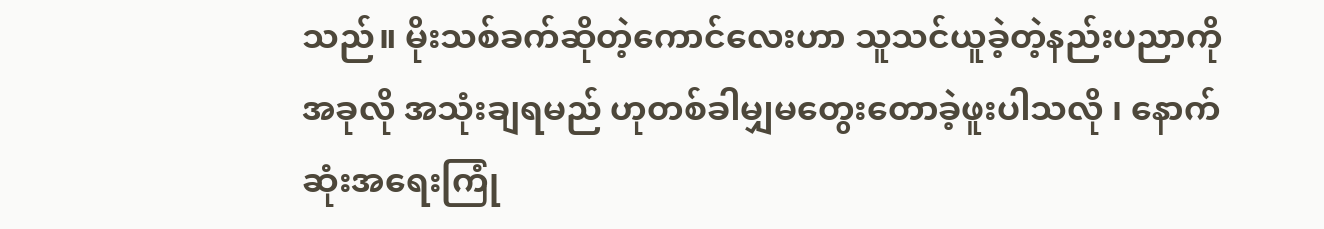သည်။ မိုးသစ်ခက်ဆိုတဲ့ကောင်လေးဟာ သူသင်ယူခဲ့တဲ့နည်းပညာကို အခုလို အသုံးချရမည် ဟုတစ်ခါမျှမတွေးတောခဲ့ဖူးပါသလို ၊ နောက်ဆုံးအရေးကြုံ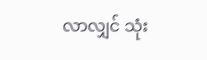လာလျှင် သုံး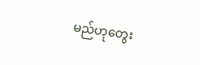မည်ဟုတွေး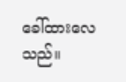ခေါ်ထားလေသည်။